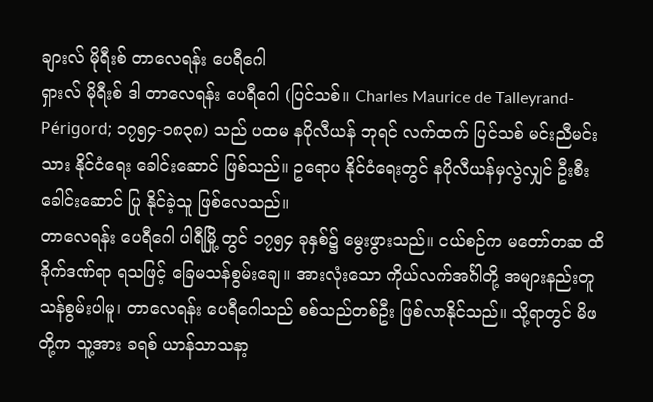ချားလ် မိုရီးစ် တာလေရန်း ပေရီဂေါ
ရှားလ် မိုရီးစ် ဒါ တာလေရန်း ပေရီဂေါ (ပြင်သစ်။ Charles Maurice de Talleyrand-Périgord; ၁၇၅၄-၁၈၃၈) သည် ပထမ နပိုလီယန် ဘုရင် လက်ထက် ပြင်သစ် မင်းညီမင်းသား နိုင်ငံရေး ခေါင်းဆောင် ဖြစ်သည်။ ဥရောပ နိုင်ငံရေးတွင် နပိုလီယန်မှလွဲလျှင် ဦးစီးခေါင်းဆောင် ပြု နိုင်ခဲ့သူ ဖြစ်လေသည်။
တာလေရန်း ပေရီဂေါ ပါရီမြို့ တွင် ၁၇၅၄ ခုနှစ်၌ မွေးဖွားသည်။ ငယ်စဉ်က မတော်တဆ ထိခိုက်ဒဏ်ရာ ရသဖြင့် ခြေမသန်စွမ်းချေ။ အားလုံးသော ကိုယ်လက်အင်္ဂါတို့ အများနည်းတူ သန်စွမ်းပါမူ၊ တာလေရန်း ပေရီဂေါသည် စစ်သည်တစ်ဦး ဖြစ်လာနိုင်သည်။ သို့ရာတွင် မိဖတို့က သူ့အား ခရစ် ယာန်သာသနာ့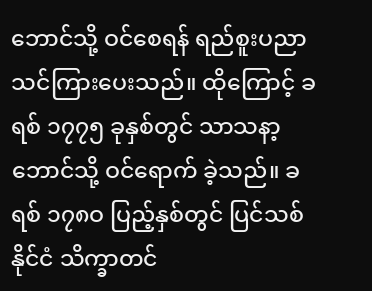ဘောင်သို့ ဝင်စေရန် ရည်စူးပညာသင်ကြားပေးသည်။ ထိုကြောင့် ခရစ် ၁၇၇၅ ခုနှစ်တွင် သာသနာ့ဘောင်သို့ ဝင်ရောက် ခဲ့သည်။ ခရစ် ၁၇၈ဝ ပြည့်နှစ်တွင် ပြင်သစ်နိုင်ငံ သိက္ခာတင်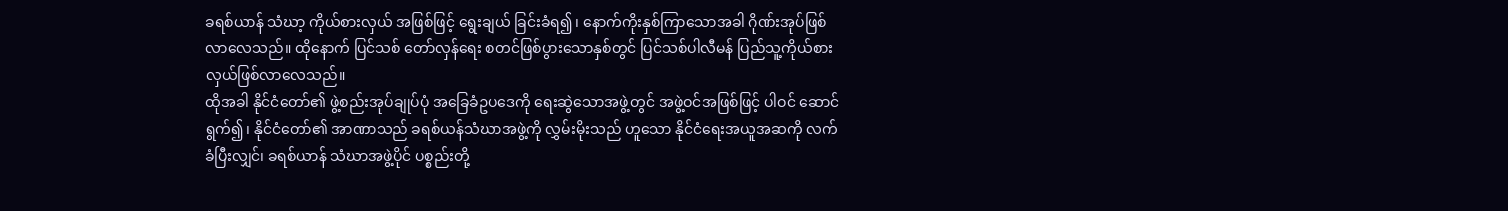ခရစ်ယာန် သံဃာ့ ကိုယ်စားလှယ် အဖြစ်ဖြင့် ရွေးချယ် ခြင်းခံရ၍၊ နောက်ကိုးနှစ်ကြာသောအခါ ဂိုဏ်းအုပ်ဖြစ်လာလေသည်။ ထိုနောက် ပြင်သစ် တော်လှန်ရေး စတင်ဖြစ်ပွားသောနှစ်တွင် ပြင်သစ်ပါလီမန် ပြည်သူ့ကိုယ်စားလှယ်ဖြစ်လာလေသည်။
ထိုအခါ နိုင်ငံတော်၏ ဖွဲ့စည်းအုပ်ချုပ်ပုံ အခြေခံဥပဒေကို ရေးဆွဲသောအဖွဲ့တွင် အဖွဲ့ဝင်အဖြစ်ဖြင့် ပါဝင် ဆောင်ရွက်၍၊ နိုင်ငံတော်၏ အာဏာသည် ခရစ်ယန်သံဃာအဖွဲ့ကို လွှမ်းမိုးသည် ဟူသော နိုင်ငံရေးအယူအဆကို လက်ခံပြီးလျှင်၊ ခရစ်ယာန် သံဃာအဖွဲ့ပိုင် ပစ္စည်းတို့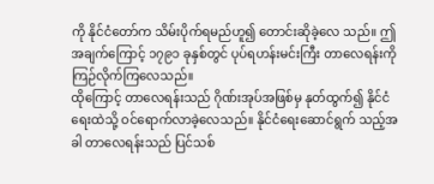ကို နိုင်ငံတော်က သိမ်းပိုက်ရမည်ဟူ၍ တောင်းဆိုခဲ့လေ သည်။ ဤအချက်ကြောင့် ၁၇၉၁ ခုနှစ်တွင် ပုပ်ရဟန်းမင်းကြီး တာလေရန်းကို ကြဉ်လိုက်ကြလေသည်။
ထိုကြောင့် တာလေရန်းသည် ဂိုဏ်းအုပ်အဖြစ်မှ နုတ်ထွက်၍ နိုင်ငံရေးထဲသို့ ဝင်ရောက်လာခဲ့လေသည်။ နိုင်ငံရေးဆောင်ရွက် သည့်အခါ တာလေရန်းသည် ပြင်သစ်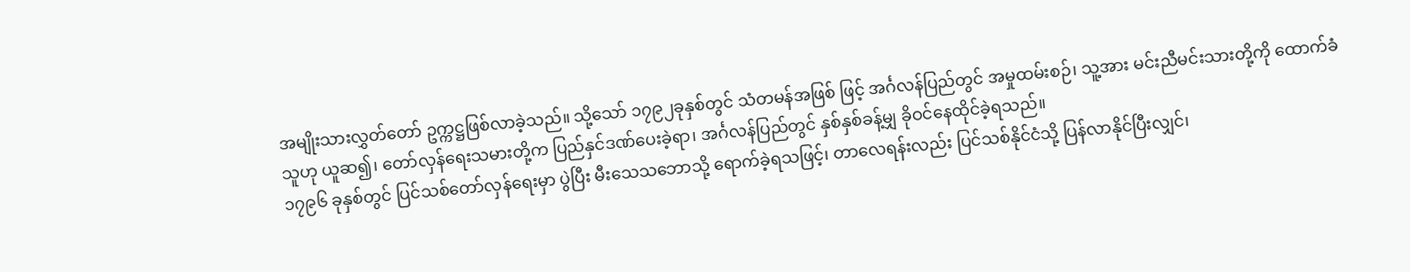အမျိုးသားလွှတ်တော် ဥက္ကဋ္ဌဖြစ်လာခဲ့သည်။ သို့သော် ၁၇၉၂ခုနှစ်တွင် သံတမန်အဖြစ် ဖြင့် အင်္ဂလန်ပြည်တွင် အမှုထမ်းစဉ်၊ သူ့အား မင်းညီမင်းသားတို့ကို ထောက်ခံသူဟု ယူဆ၍၊ တော်လှန်ရေးသမားတို့က ပြည်နှင်ဒဏ်ပေးခဲ့ရာ၊ အင်္ဂလန်ပြည်တွင် နှစ်နှစ်ခန့်မျှ ခိုဝင်နေထိုင်ခဲ့ရသည်။
၁၇၉၆ ခုနှစ်တွင် ပြင်သစ်တော်လှန်ရေးမှာ ပွဲပြီး မီးသေသဘောသို့ ရောက်ခဲ့ရသဖြင့်၊ တာလေရန်းလည်း ပြင်သစ်နိုင်ငံသို့ ပြန်လာနိုင်ပြီးလျှင်၊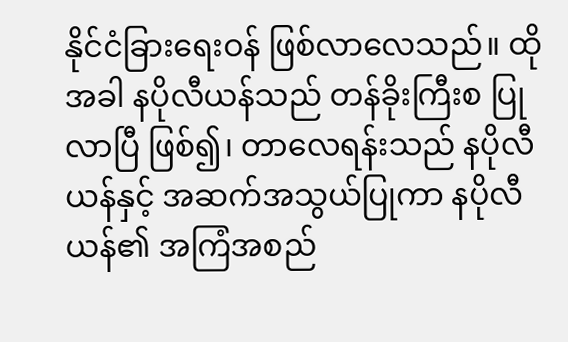နိုင်ငံခြားရေးဝန် ဖြစ်လာလေသည်။ ထိုအခါ နပိုလီယန်သည် တန်ခိုးကြီးစ ပြုလာပြီ ဖြစ်၍၊ တာလေရန်းသည် နပိုလီယန်နှင့် အဆက်အသွယ်ပြုကာ နပိုလီယန်၏ အကြံအစည်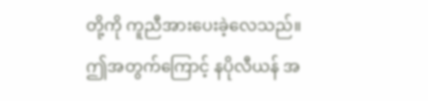တို့ကို ကူညီအားပေးခဲ့လေသည်။
ဤအတွက်ကြောင့် နပိုလီယန် အ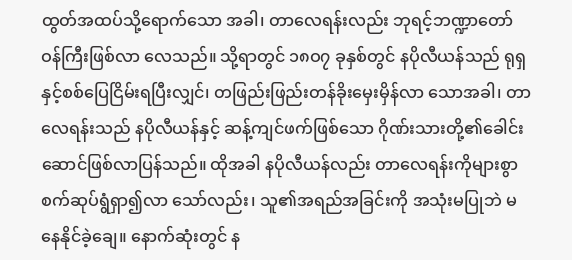ထွတ်အထပ်သို့ရောက်သော အခါ၊ တာလေရန်းလည်း ဘုရင့်ဘဏ္ဍာတော်ဝန်ကြီးဖြစ်လာ လေသည်။ သို့ရာတွင် ၁၈ဝ၇ ခုနှစ်တွင် နပိုလီယန်သည် ရုရှနှင့်စစ်ပြေငြိမ်းရပြီးလျှင်၊ တဖြည်းဖြည်းတန်ခိုးမှေးမှိန်လာ သောအခါ၊ တာလေရန်းသည် နပိုလီယန်နှင့် ဆန့်ကျင်ဖက်ဖြစ်သော ဂိုဏ်းသားတို့၏ခေါင်းဆောင်ဖြစ်လာပြန်သည်။ ထိုအခါ နပိုလီယန်လည်း တာလေရန်းကိုများစွာ စက်ဆုပ်ရွံရှာ၍လာ သော်လည်း၊ သူ၏အရည်အခြင်းကို အသုံးမပြုဘဲ မနေနိုင်ခဲ့ချေ။ နောက်ဆုံးတွင် န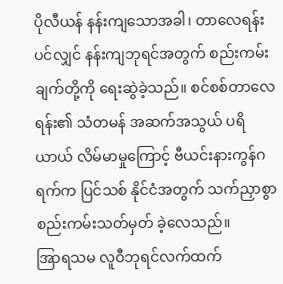ပိုလီယန် နန်းကျသောအခါ၊ တာလေရန်းပင်လျှင် နန်းကျဘုရင်အတွက် စည်းကမ်းချက်တို့ကို ရေးဆွဲခဲ့သည်။ စင်စစ်တာလေရန်း၏ သံတမန် အဆက်အသွယ် ပရိယာယ် လိမ်မာမှုကြောင့် ဗီယင်းနားကွန်ဂရက်က ပြင်သစ် နိုင်ငံအတွက် သက်ညှာစွာ စည်းကမ်းသတ်မှတ် ခဲ့လေသည်။
အြာရသမ လူဝီဘုရင်လက်ထက်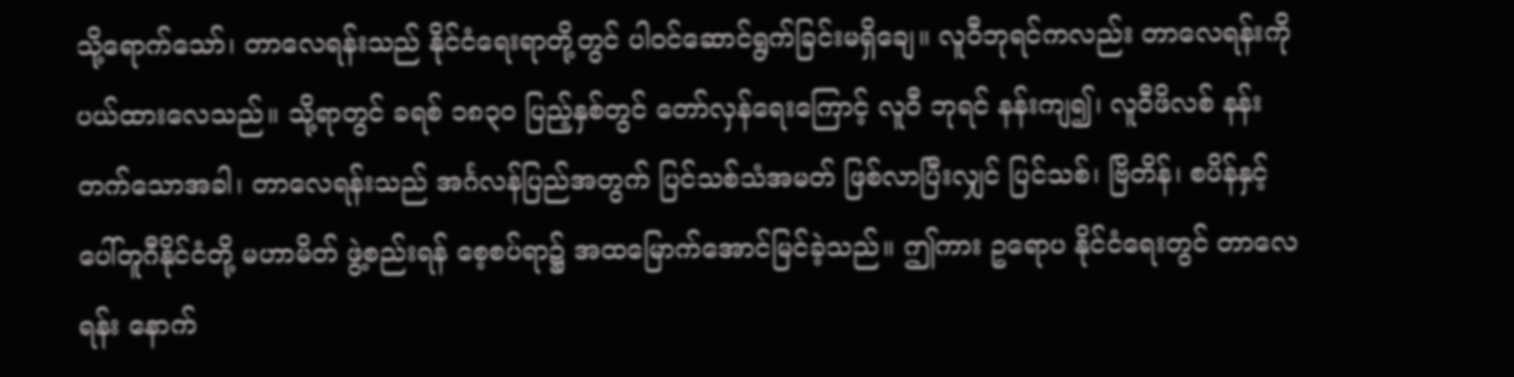သို့ရောက်သော်၊ တာလေရန်းသည် နိုင်ငံရေးရာတို့တွင် ပါဝင်ဆောင်ရွက်ခြင်းမရှိချေ။ လူဝီဘုရင်ကလည်း တာလေရန်းကို ပယ်ထားလေသည်။ သို့ရာတွင် ခရစ် ၁၈၃ဝ ပြည့်နှစ်တွင် တော်လှန်ရေးကြောင့် လူဝီ ဘုရင် နန်းကျ၍၊ လူဝီဖိလစ် နန်းတက်သောအခါ၊ တာလေရန်းသည် အင်္ဂလန်ပြည်အတွက် ပြင်သစ်သံအမတ် ဖြစ်လာပြီးလျှင် ပြင်သစ်၊ ဗြိတိန်၊ စပိန်နှင့် ပေါ်တူဂီနိုင်ငံတို့ မဟာမိတ် ဖွဲ့စည်းရန် စေ့စပ်ရာ၌ အထမြောက်အောင်မြင်ခဲ့သည်။ ဤကား ဥရောပ နိုင်ငံရေးတွင် တာလေရန်း နောက်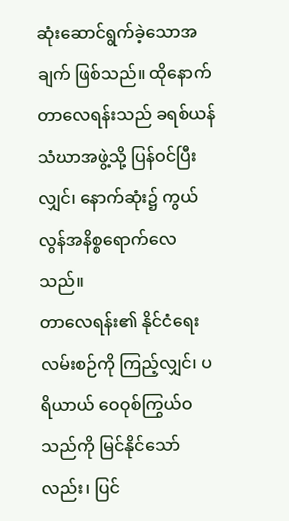ဆုံးဆောင်ရွက်ခဲ့သောအချက် ဖြစ်သည်။ ထိုနောက် တာလေရန်းသည် ခရစ်ယန်သံဃာအဖွဲ့သို့ ပြန်ဝင်ပြီးလျှင်၊ နောက်ဆုံး၌ ကွယ်လွန်အနိစ္စရောက်လေသည်။
တာလေရန်း၏ နိုင်ငံရေးလမ်းစဉ်ကို ကြည့်လျှင်၊ ပရိယာယ် ဝေဝုစ်ကြွယ်ဝသည်ကို မြင်နိုင်သော်လည်း၊ ပြင်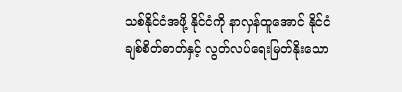သစ်နိုင်ငံအဖို့ နိုင်ငံကို နာလှန်ထူအောင် နိုင်ငံချစ်စိတ်ဓာတ်နှင့် လွတ်လပ်ရေးမြတ်နိုးသော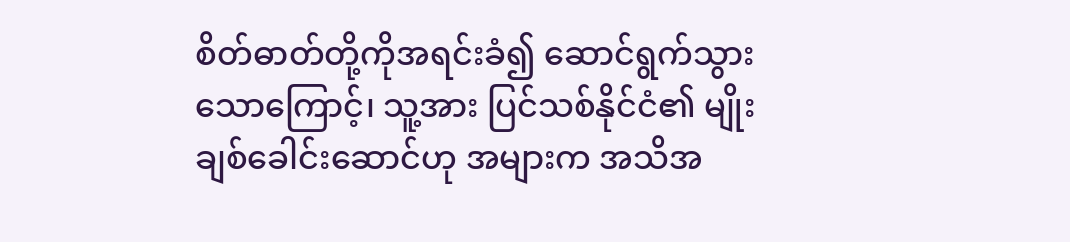စိတ်ဓာတ်တို့ကိုအရင်းခံ၍ ဆောင်ရွက်သွား သောကြောင့်၊ သူ့အား ပြင်သစ်နိုင်ငံ၏ မျိုးချစ်ခေါင်းဆောင်ဟု အများက အသိအ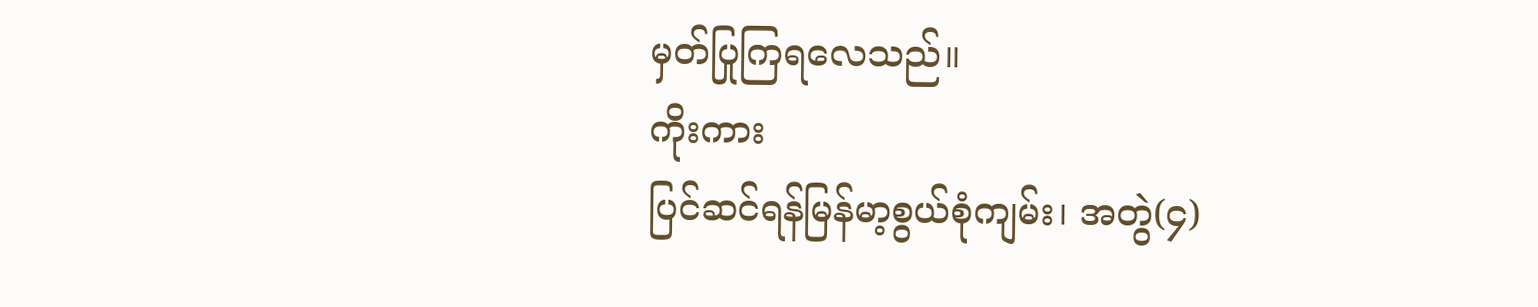မှတ်ပြုကြရလေသည်။
ကိုးကား
ပြင်ဆင်ရန်မြန်မာ့စွယ်စုံကျမ်း၊ အတွဲ(၄)